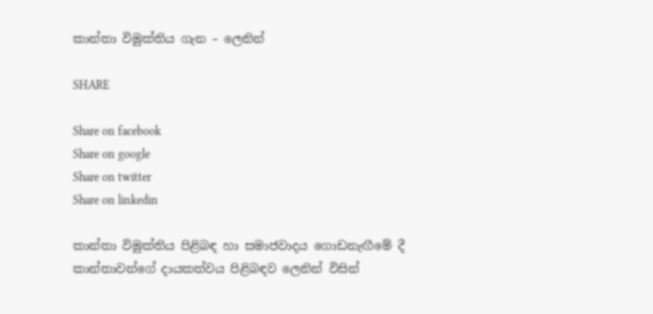කාන්තා විමුක්තිය ගැන – ලෙනින්

SHARE

Share on facebook
Share on google
Share on twitter
Share on linkedin

කාන්තා විමුක්තිය පිළිබඳ හා සමාජවාදය ගොඩනැඟීමේ දී කාන්තාවන්ගේ දායකත්වය පිළිබඳව ලෙනින් විසින්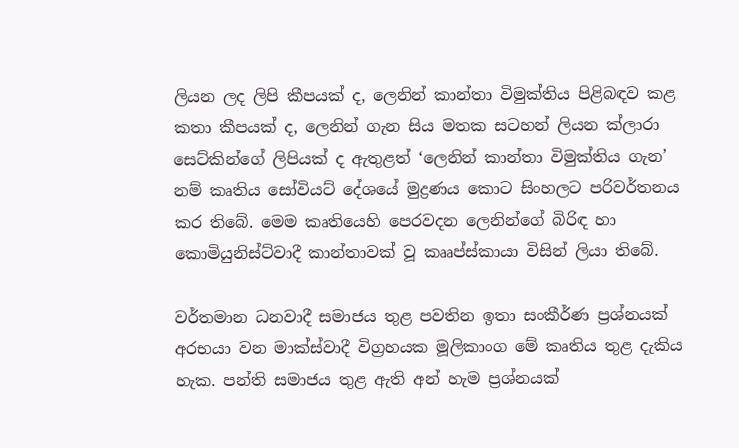ලියන ලද ලිපි කීපයක් ද, ලෙනින් කාන්තා විමුක්තිය පිළිබඳව කළ කතා කීපයක් ද, ලෙනින් ගැන සිය මතක සටහන් ලියන ක්ලාරා සෙට්කින්ගේ ලිපියක් ද ඇතුළත් ‘ලෙනින් කාන්තා විමුක්තිය ගැන’ නම් කෘතිය සෝවියට් දේශයේ මුද්‍රණය කොට සිංහලට පරිවර්තනය කර තිබේ. මෙම කෘතියෙහි පෙරවදන ලෙනින්ගේ බිරිඳ හා කොමියුනිස්ට්වාදී කාන්තාවක් වූ කෲප්ස්කායා විසින් ලියා තිබේ.

වර්තමාන ධනවාදී සමාජය තුළ පවතින ඉතා සංකීර්ණ ප්‍රශ්නයක් අරභයා වන මාක්ස්වාදී විග්‍රහයක මූලිකාංග මේ කෘතිය තුළ දැකිය හැක. පන්ති සමාජය තුළ ඇති අන් හැම ප්‍රශ්නයක්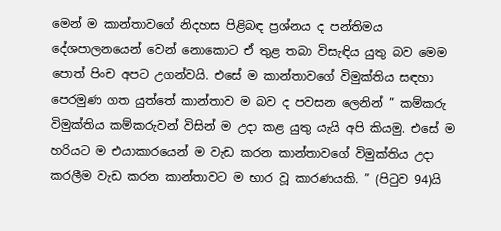මෙන් ම කාන්තාවගේ නිදහස පිළිබඳ ප්‍රශ්නය ද පන්තිමය දේශපාලනයෙන් වෙන් නොකොට ඒ තුළ තබා විසැඳිය යුතු බව මෙම පොත් පිංච අපට උගන්වයි. එසේ ම කාන්තාවගේ විමුක්තිය සඳහා පෙරමුණ ගත යුත්තේ කාන්තාව ම බව ද පවසන ලෙනින් ” කම්කරු විමුක්තිය කම්කරුවන් විසින් ම උදා කළ යුතු යැයි අපි කියමු. එසේ ම හරියට ම එයාකාරයෙන් ම වැඩ කරන කාන්තාවගේ විමුක්තිය උදා කරලීම වැඩ කරන කාන්තාවට ම භාර වූ කාරණයකි. ” (පිටුව 94)යි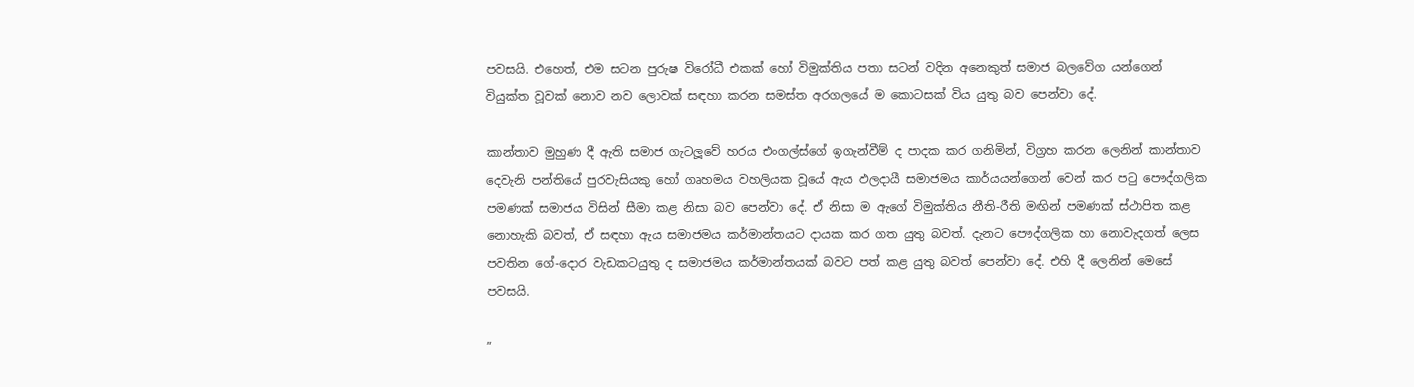පවසයි. එහෙත්, එම සටන පුරුෂ විරෝධී එකක් හෝ විමුක්තිය පතා සටන් වදින අනෙකුත් සමාජ බලවේග යන්ගෙන් වියුක්ත වූවක් නොව නව ලොවක් සඳහා කරන සමස්ත අරගලයේ ම කොටසක් විය යුතු බව පෙන්වා දේ.

කාන්තාව මුහුණ දී ඇති සමාජ ගැටලූවේ හරය එංගල්ස්ගේ ඉගැන්වීම් ද පාදක කර ගනිමින්, විග්‍රහ කරන ලෙනින් කාන්තාව දෙවැනි පන්තියේ පුරවැසියකු හෝ ගෘහමය වහලියක වූයේ ඇය ඵලදායී සමාජමය කාර්යයන්ගෙන් වෙන් කර පටු පෞද්ගලික පමණක් සමාජය විසින් සීමා කළ නිසා බව පෙන්වා දේ. ඒ නිසා ම ඇගේ විමුක්තිය නීති-රීති මඟින් පමණක් ස්ථාපිත කළ නොහැකි බවත්, ඒ සඳහා ඇය සමාජමය කර්මාන්තයට දායක කර ගත යුතු බවත්. දැනට පෞද්ගලික හා නොවැදගත් ලෙස පවතින ගේ-දොර වැඩකටයුතු ද සමාජමය කර්මාන්තයක් බවට පත් කළ යුතු බවත් පෙන්වා දේ. එහි දී ලෙනින් මෙසේ පවසයි.

”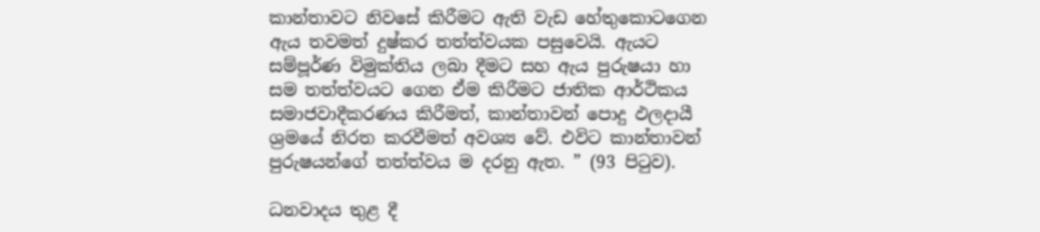කාන්තාවට නිවසේ කිරීමට ඇති වැඩ හේතුකොටගෙන ඇය තවමත් දුෂ්කර තත්ත්වයක පසුවෙයි. ඇයට සම්පූර්ණ විමුක්තිය ලබා දීමට සහ ඇය පුරුෂයා හා සම තත්ත්වයට ගෙන ඒම කිරීමට ජාතික ආර්ථිකය සමාජවාදීකරණය කිරීමත්, කාන්තාවන් පොදු ඵලදායී ශ්‍රමයේ නිරත කරවීමත් අවශ්‍ය වේ. එවිට කාන්තාවන් පුරුෂයන්ගේ තත්ත්වය ම දරනු ඇත. ” (93 පිටුව).

ධනවාදය තුළ දී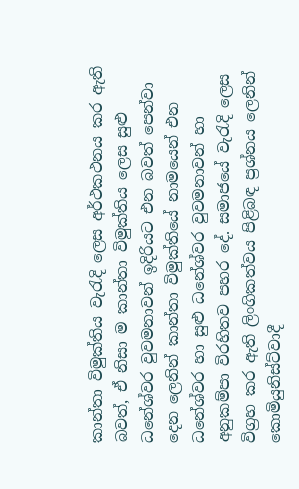කාන්තා විමුක්තිය වැරැදි ලෙස අර්ථකථනය කර ඇති බවත්, ඒ නිසා ම කාන්තා විමුක්තිය ලෙස සුළු ධනේශ්වර වුවමනාවන් ඉදිරියට එන බවත් පෙන්වා දෙන ලෙනින් කාන්තා විමුක්තියේ නාමයෙන් එන ධනේශ්වර හා සුළු ධනේශ්වර වුවමනාවන් හා අනුකම්පා විරහිතව පහර දේ. සමාජයේ වැරැදි ලෙස විග්‍රහ කර ඇති ලිංගිකත්වය පිළිබඳ ප්‍රශ්නය ලෙනින් කොමියුනිස්ට්වාදී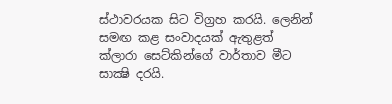ස්ථාවරයක සිට විග්‍රහ කරයි. ලෙනින් සමඟ කළ සංවාදයක් ඇතුළත් ක්ලාරා සෙට්කින්ගේ වාර්තාව මීට සාක්‍ෂි දරයි.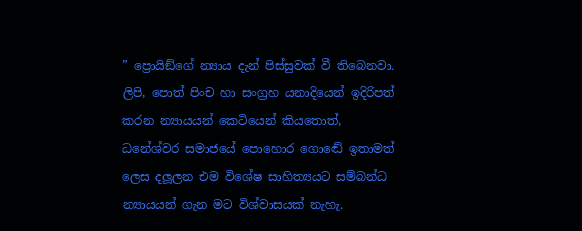” ප්‍රොයිඞ්ගේ න්‍යාය දැන් පිස්සුවක් වී තිබෙනවා. ලිපි, පොත් පිංච හා සංග්‍රහ යනාදියෙන් ඉදිරිපත් කරන න්‍යායයන් කෙටියෙන් කියතොත්, ධනේශ්වර සමාජයේ පොහොර ගොඬේ ඉතාමත් ලෙස දලූලන එම විශේෂ සාහිත්‍යයට සම්බන්ධ න්‍යායයන් ගැන මට විශ්වාසයක් නැහැ.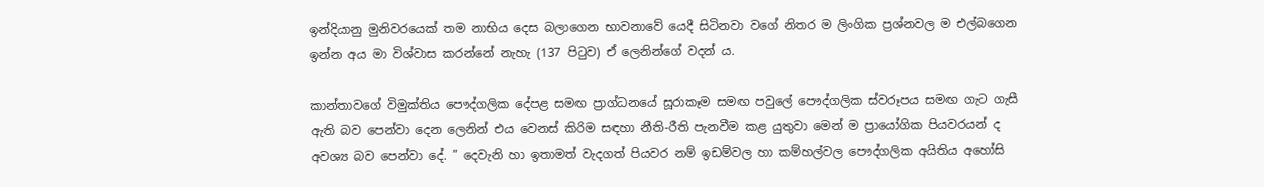ඉන්දියානු මුනිවරයෙක් තම නාභිය දෙස බලාගෙන භාවනාවේ යෙදී සිටිනවා වගේ නිතර ම ලිංගික ප්‍රශ්නවල ම එල්බගෙන ඉන්න අය මා විශ්වාස කරන්නේ නැහැ (137 පිටුව) ඒ ලෙනින්ගේ වදන් ය.

කාන්තාවගේ විමුක්තිය පෞද්ගලික දේපළ සමඟ ප්‍රාග්ධනයේ සූරාකෑම සමඟ පවුලේ පෞද්ගලික ස්වරූපය සමඟ ගැට ගැසී ඇති බව පෙන්වා දෙන ලෙනින් එය වෙනස් කිරිම සඳහා නීති-රීති පැනවීම කළ යුතුවා මෙන් ම ප්‍රායෝගික පියවරයන් ද අවශ්‍ය බව පෙන්වා දේ. ” දෙවැනි හා ඉතාමත් වැදගත් පියවර නම් ඉඩම්වල හා කම්හල්වල පෞද්ගලික අයිතිය අහෝසි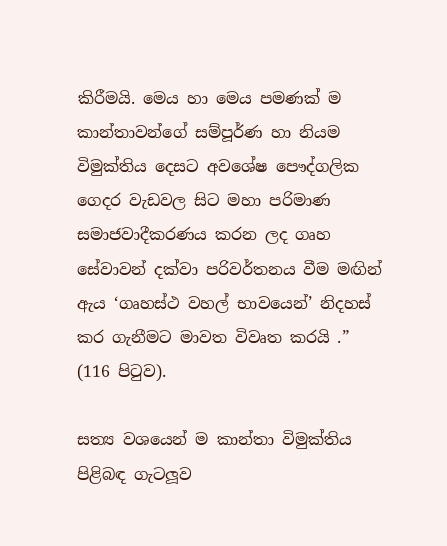කිරීමයි. මෙය හා මෙය පමණක් ම කාන්තාවන්ගේ සම්පූර්ණ හා නියම විමුක්තිය දෙසට අවශේෂ පෞද්ගලික ගෙදර වැඩවල සිට මහා පරිමාණ සමාජවාදීකරණය කරන ලද ගෘහ සේවාවන් දක්වා පරිවර්තනය වීම මඟින් ඇය ‘ගෘහස්ථ වහල් භාවයෙන්’ නිදහස් කර ගැනීමට මාවත විවෘත කරයි .” (116 පිටුව).

සත්‍ය වශයෙන් ම කාන්තා විමුක්තිය පිළිබඳ ගැටලූව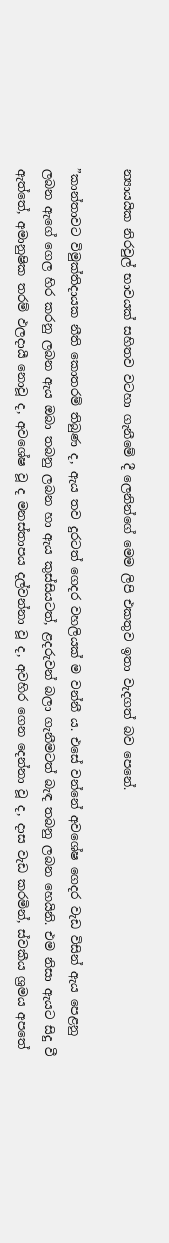න්‍යායයික නිරවුල් භාවයක් සහිතව වටහා ගැනීමේ දී ලෙනින්ගේ මෙම ලිපි එකතුව ඉතා වැදගත් බව පෙනේ.

”කාන්තාවට විමුක්තිදායක නීති කොතරම් තිබුණ ද, ඇය තව දුරටත් ගෙදර වහලියක් ම වන්නී ය. එසේ වන්නේ අවශේෂ ගෙදර වැඩ විසින් ඇය පෙළනු ලබන ඇගේ ගෙල හිර කරනු ලබන ඇය ඔබා තබනු ලබන හා ඇය කුස්සියටත්, ළදරුවන් බලා ගැනීමටත් බැඳ තබනු ලබන හෙයිනි. එම නිසා ඇයට සිදු වී ඇත්තේ, අමානුෂික තරම් ඵලදායී නොවූ ද, අවශේෂ වූ ද මනස්තාපය දල්වන්නා වූ ද, අවහිර ගෙන දෙන්නා වූ ද, දාස වැඩ කරමින්, ස්වකීය ශ්‍රමය අපතේ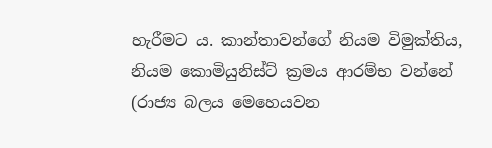හැරීමට ය. කාන්තාවන්ගේ නියම විමුක්තිය, නියම කොමියුනිස්ට් ක්‍රමය ආරම්භ වන්නේ (රාජ්‍ය බලය මෙහෙයවන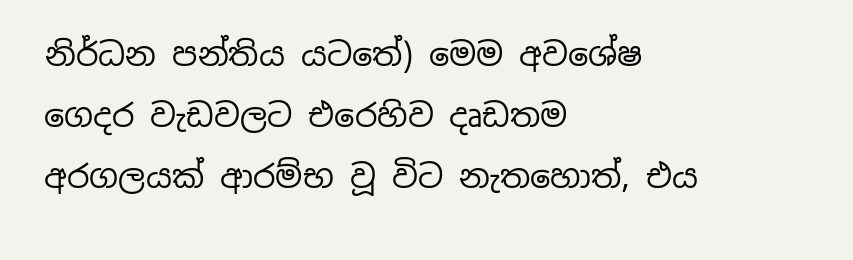නිර්ධන පන්තිය යටතේ) මෙම අවශේෂ ගෙදර වැඩවලට එරෙහිව දෘඩතම අරගලයක් ආරම්භ වූ විට නැතහොත්, එය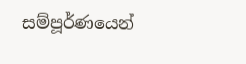සම්පූර්ණයෙන්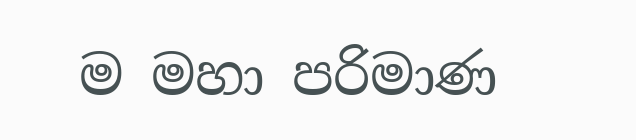ම මහා පරිමාණ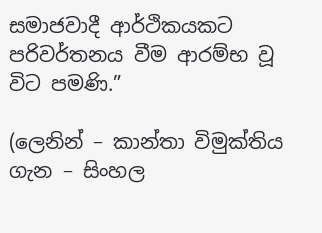සමාජවාදී ආර්ථිකයකට පරිවර්තනය වීම ආරම්භ වූ විට පමණි.”

(ලෙනින් – කාන්තා විමුක්තිය ගැන – සිංහල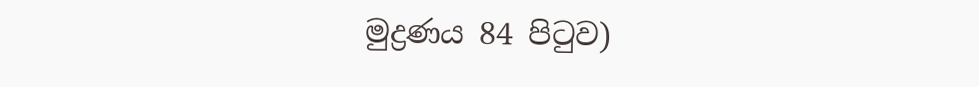මුද්‍රණය 84 පිටුව)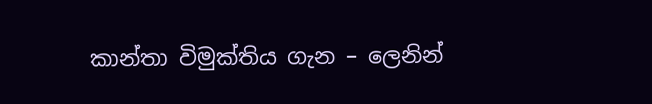කාන්තා විමුක්තිය ගැන – ලෙනින්